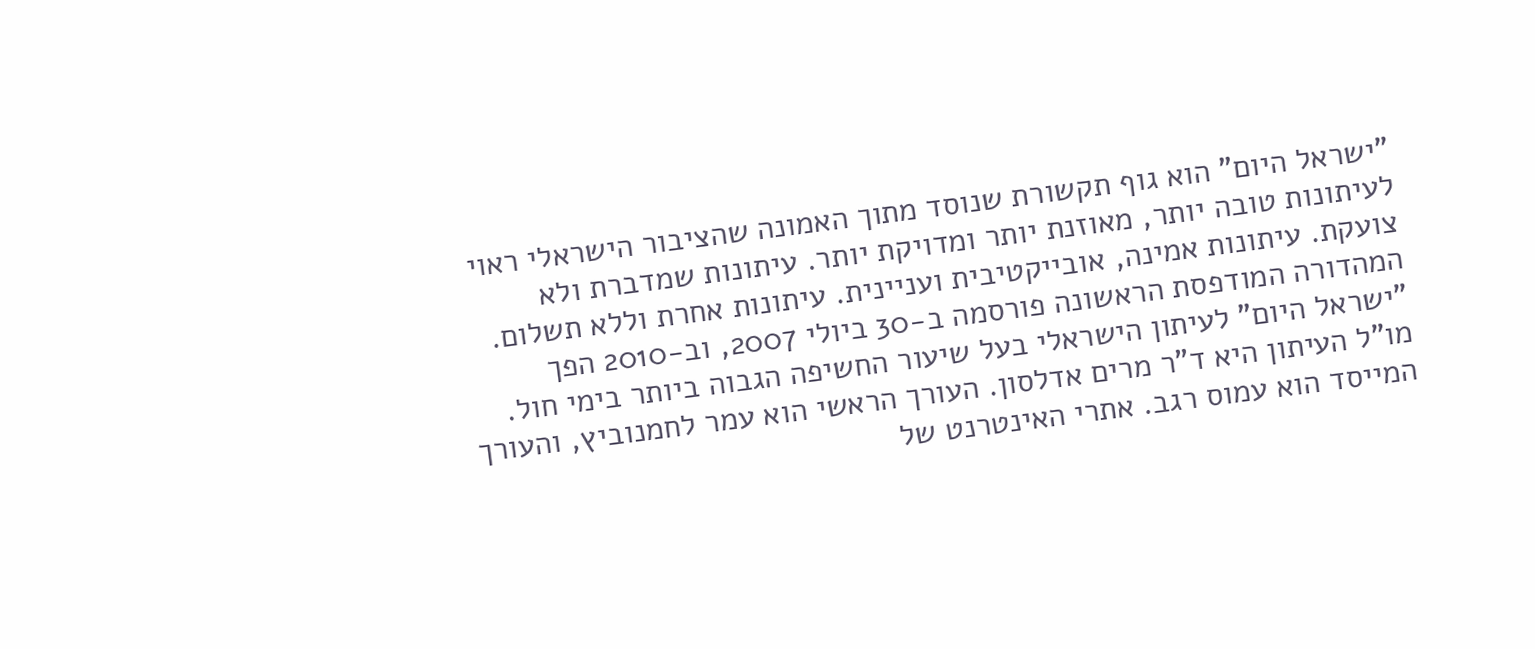"ישראל היום" הוא גוף תקשורת שנוסד מתוך האמונה שהציבור הישראלי ראוי לעיתונות טובה יותר, מאוזנת יותר ומדויקת יותר. עיתונות שמדברת ולא צועקת. עיתונות אמינה, אובייקטיבית ועניינית. עיתונות אחרת וללא תשלום. המהדורה המודפסת הראשונה פורסמה ב-30 ביולי 2007, וב-2010 הפך "ישראל היום" לעיתון הישראלי בעל שיעור החשיפה הגבוה ביותר בימי חול. מו"ל העיתון היא ד"ר מרים אדלסון. העורך הראשי הוא עמר לחמנוביץ, והעורך המייסד הוא עמוס רגב. אתרי האינטרנט של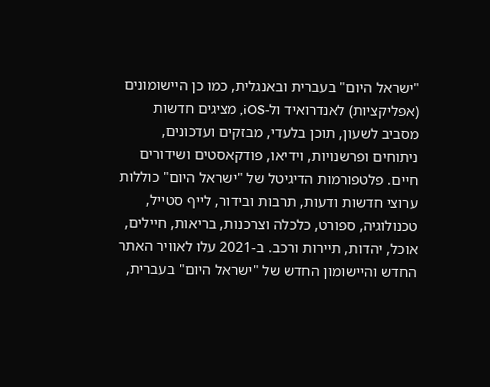"ישראל היום" בעברית ובאנגלית, כמו כן היישומונים (אפליקציות) לאנדרואיד ול-iOS, מציגים חדשות מסביב לשעון, תוכן בלעדי, מבזקים ועדכונים, ניתוחים ופרשנויות, וידיאו, פודקאסטים ושידורים חיים. פלטפורמות הדיגיטל של "ישראל היום" כוללות ערוצי חדשות ודעות, תרבות ובידור, לייף סטייל, טכנולוגיה, ספורט, כלכלה וצרכנות, בריאות, חיילים, אוכל, יהדות, תיירות ורכב. ב-2021 עלו לאוויר האתר החדש והיישומון החדש של "ישראל היום" בעברית,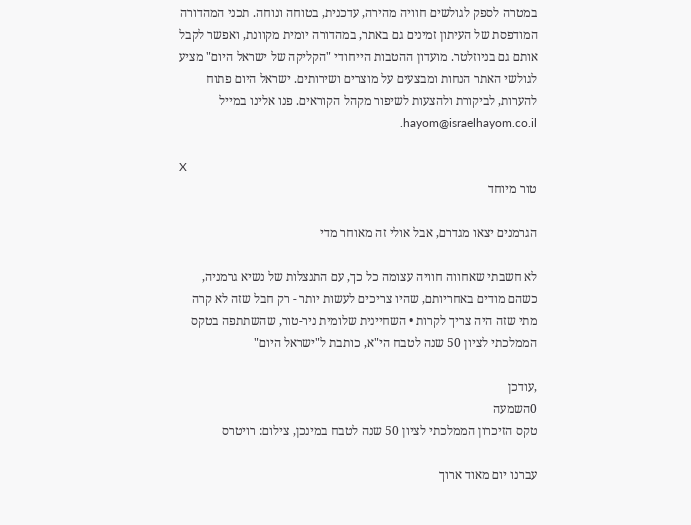במטרה לספק לגולשים חוויה מהירה, עדכנית, בטוחה ונוחה. תכני המהדורה המודפסת של העיתון זמינים גם באתר, במהדורה יומית מקוונת, ואפשר לקבל אותם גם בניוזלטר. מועדון ההטבות הייחודי "הקליקה של ישראל היום" מציע לגולשי האתר הנחות ומבצעים על מוצרים ושירותים. ישראל היום פתוח להערות, לביקורת ולהצעות לשיפור מקהל הקוראים. פנו אלינו במייל hayom@israelhayom.co.il.

X
טור מיוחד

הגרמנים יצאו מגדרם, אבל אולי זה מאוחר מדי

לא חשבתי שאחווה חוויה עצומה כל כך, עם התנצלות של נשיא גרמניה, כשהם מודים באחריותם, שהיו צריכים לעשות יותר - רק חבל שזה לא קרה מתי שזה היה צריך לקרות • השחיינית שלומית ניר-טור, שהשתתפה בטקס הממלכתי לציון 50 שנה לטבח הי"א, כותבת ל"ישראל היום"

,עודכן
0השמעה
טקס הזיכרון הממלכתי לציון 50 שנה לטבח במינכן, צילום: רויטרס

עברנו יום מאוד ארוך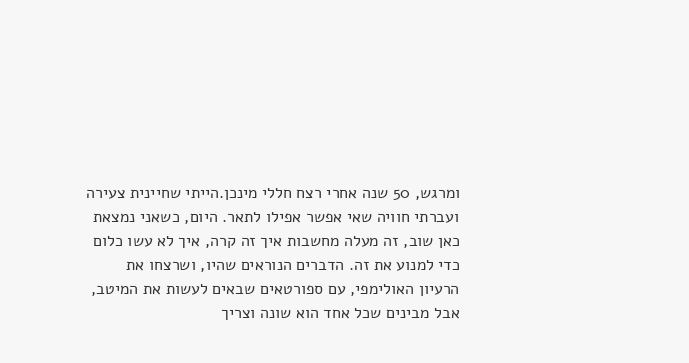ומרגש, 50 שנה אחרי רצח חללי מינכן.הייתי שחיינית צעירה ועברתי חוויה שאי אפשר אפילו לתאר. היום, כשאני נמצאת כאן שוב, זה מעלה מחשבות איך זה קרה, איך לא עשו כלום כדי למנוע את זה. הדברים הנוראים שהיו, ושרצחו את הרעיון האולימפי, עם ספורטאים שבאים לעשות את המיטב, אבל מבינים שכל אחד הוא שונה וצריך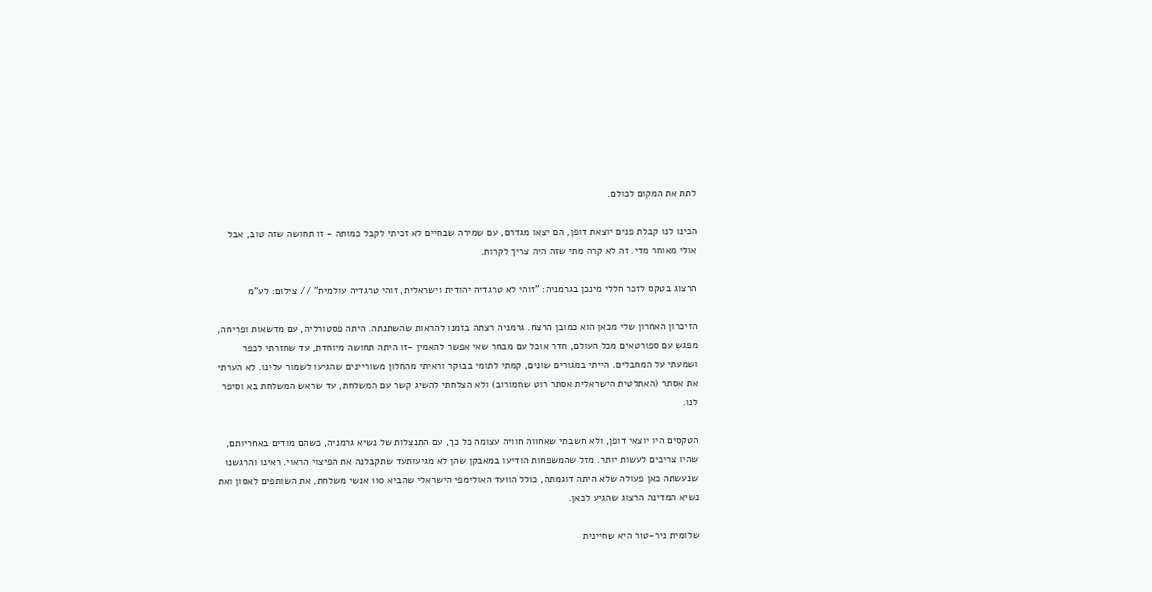לתת את המקום לכולם.

הכינו לנו קבלת פנים יוצאת דופן, הם יצאו מגדרם, עם שמירה שבחיים לא זכיתי לקבל כמותה - זו תחושה שזה טוב, אבל אולי מאוחר מדי. זה לא קרה מתי שזה היה צריך לקרות.

הרצוג בטקס לזכר חללי מינכן בגרמניה: "זוהי לא טרגדיה יהודית וישראלית, זוהי טרגדיה עולמית" // צילום: לע"מ

הזיכרון האחרון שלי מכאן הוא כמובן הרצח. גרמניה רצתה בזמנו להראות שהשתנתה. היתה פסטורליה, עם מדשאות ופריחה, מפגש עם ספורטאים מכל העולם, חדר אוכל עם מבחר שאי אפשר להאמין -זו היתה תחושה מיוחדת, עד שחזרתי לכפר ושמעתי על המחבלים. הייתי במגורים שונים, קמתי לתומי בבוקר וראיתי מהחלון משוריינים שהגיעו לשמור עלינו. לא הערתי את אסתר (האתלטית הישראלית אסתר רוט שחמורוב) ולא הצלחתי להשיג קשר עם המשלחת, עד שראש המשלחת בא וסיפר לנו.

הטקסים היו יוצאי דופן, ולא חשבתי שאחווה חוויה עצומה כל כך, עם התנצלות של נשיא גרמניה, כשהם מודים באחריותם, שהיו צריכים לעשות יותר. מזל שהמשפחות הודיעו במאבקן שהן לא מגיעותעד שתקבלנה את הפיצוי הראוי. ראינו והרגשנו שנעשתה כאן פעולה שלא היתה דוגמתה, כולל הוועד האולימפי הישראלי שהביא 110 אנשי משלחת, את השותפים לאסון ואת נשיא המדינה הרצוג שהגיע לכאן.

שלומית ניר-טור היא שחיינית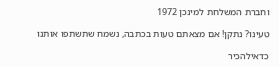וחברת המשלחת למינכן 1972

טעינו? נתקן! אם מצאתם טעות בכתבה, נשמח שתשתפו אותנו

כדאילהכיר